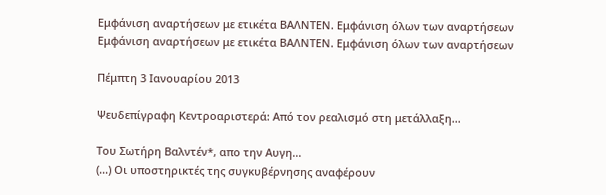Εμφάνιση αναρτήσεων με ετικέτα ΒΑΛΝΤΕΝ. Εμφάνιση όλων των αναρτήσεων
Εμφάνιση αναρτήσεων με ετικέτα ΒΑΛΝΤΕΝ. Εμφάνιση όλων των αναρτήσεων

Πέμπτη 3 Ιανουαρίου 2013

Ψευδεπίγραφη Κεντροαριστερά: Από τον ρεαλισμό στη μετάλλαξη...

Του Σωτήρη Βαλντέν*, απο την Αυγη...
(...) Οι υποστηρικτές της συγκυβέρνησης αναφέρουν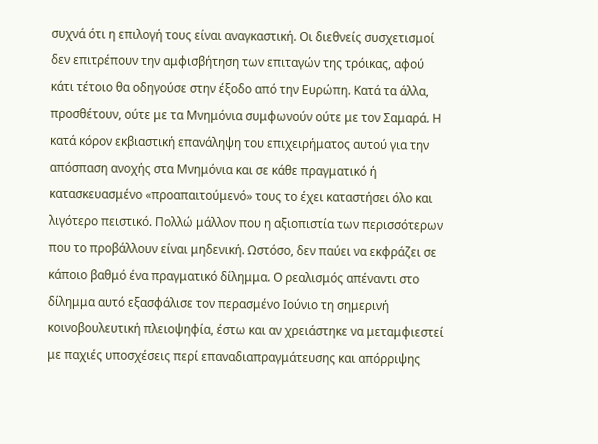συχνά ότι η επιλογή τους είναι αναγκαστική. Οι διεθνείς συσχετισμοί δεν επιτρέπουν την αμφισβήτηση των επιταγών της τρόικας, αφού κάτι τέτοιο θα οδηγούσε στην έξοδο από την Ευρώπη. Κατά τα άλλα, προσθέτουν, ούτε με τα Μνημόνια συμφωνούν ούτε με τον Σαμαρά. Η κατά κόρον εκβιαστική επανάληψη του επιχειρήματος αυτού για την απόσπαση ανοχής στα Μνημόνια και σε κάθε πραγματικό ή κατασκευασμένο «προαπαιτούμενό» τους το έχει καταστήσει όλο και λιγότερο πειστικό. Πολλώ μάλλον που η αξιοπιστία των περισσότερων που το προβάλλουν είναι μηδενική. Ωστόσο, δεν παύει να εκφράζει σε κάποιο βαθμό ένα πραγματικό δίλημμα. Ο ρεαλισμός απέναντι στο δίλημμα αυτό εξασφάλισε τον περασμένο Ιούνιο τη σημερινή κοινοβουλευτική πλειοψηφία, έστω και αν χρειάστηκε να μεταμφιεστεί με παχιές υποσχέσεις περί επαναδιαπραγμάτευσης και απόρριψης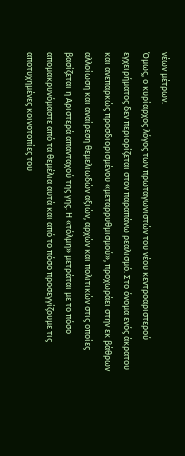νέων μέτρων.
Όμως, ο κυρίαρχος λόγος των πρωταγωνιστών του νέου κεντροαριστερού εγχειρήματος δεν περιορίζεται στον παραπάνω ρεαλισμό. Στο όνομα ενός άκρατου και ανεπαρκώς προσδιορισμένου «μεταρρυθμισμού», προχωράει στην εκ βάθρων αλλοίωση και αναίρεση θεμελιωδών αξιών, αρχών και πολιτικών στις οποίες βασίζεται η Αριστερά απανταχού της γης. Η «τόλμη» μετράται με το πόσο απομακρυνόμαστε από τα θεμέλια αυτά και από το πόσο προσεγγίζουμε τις αποτυχημένες κοινοτοπίες του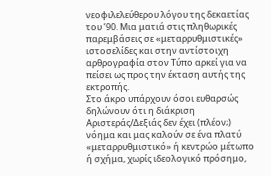νεοφιλελεύθερου λόγου της δεκαετίας του ’90. Μια ματιά στις πληθωρικές παρεμβάσεις σε «μεταρρυθμιστικές» ιστοσελίδες και στην αντίστοιχη αρθρογραφία στον Τύπο αρκεί για να πείσει ως προς την έκταση αυτής της εκτροπής.
Στο άκρο υπάρχουν όσοι ευθαρσώς δηλώνουν ότι η διάκριση Αριστεράς/Δεξιάς δεν έχει (πλέον;) νόημα και μας καλούν σε ένα πλατύ «μεταρρυθμιστικό» ή κεντρώο μέτωπο ή σχήμα, χωρίς ιδεολογικό πρόσημο,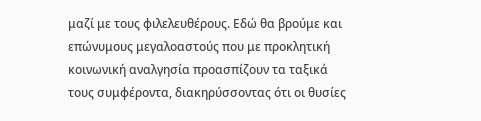μαζί με τους φιλελευθέρους. Εδώ θα βρούμε και επώνυμους μεγαλοαστούς που με προκλητική κοινωνική αναλγησία προασπίζουν τα ταξικά τους συμφέροντα, διακηρύσσοντας ότι οι θυσίες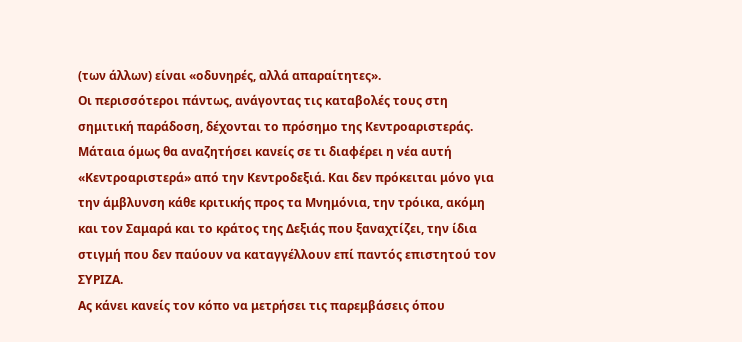(των άλλων) είναι «οδυνηρές, αλλά απαραίτητες».
Οι περισσότεροι πάντως, ανάγοντας τις καταβολές τους στη σημιτική παράδοση, δέχονται το πρόσημο της Κεντροαριστεράς. Μάταια όμως θα αναζητήσει κανείς σε τι διαφέρει η νέα αυτή «Κεντροαριστερά» από την Κεντροδεξιά. Και δεν πρόκειται μόνο για την άμβλυνση κάθε κριτικής προς τα Μνημόνια, την τρόικα, ακόμη και τον Σαμαρά και το κράτος της Δεξιάς που ξαναχτίζει, την ίδια στιγμή που δεν παύουν να καταγγέλλουν επί παντός επιστητού τον ΣΥΡΙΖΑ.
Ας κάνει κανείς τον κόπο να μετρήσει τις παρεμβάσεις όπου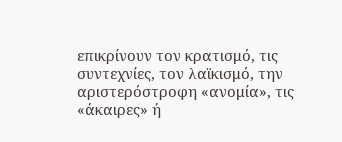επικρίνουν τον κρατισμό, τις συντεχνίες, τον λαϊκισμό, την αριστερόστροφη «ανομία», τις «άκαιρες» ή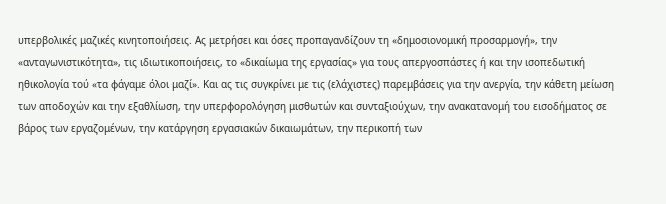υπερβολικές μαζικές κινητοποιήσεις. Ας μετρήσει και όσες προπαγανδίζουν τη «δημοσιονομική προσαρμογή», την «ανταγωνιστικότητα», τις ιδιωτικοποιήσεις, το «δικαίωμα της εργασίας» για τους απεργοσπάστες ή και την ισοπεδωτική ηθικολογία τού «τα φάγαμε όλοι μαζί». Και ας τις συγκρίνει με τις (ελάχιστες) παρεμβάσεις για την ανεργία, την κάθετη μείωση των αποδοχών και την εξαθλίωση, την υπερφορολόγηση μισθωτών και συνταξιούχων, την ανακατανομή του εισοδήματος σε βάρος των εργαζομένων, την κατάργηση εργασιακών δικαιωμάτων, την περικοπή των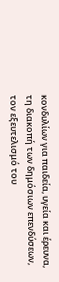κονδυλίων για παιδεία, υγεία και έρευνα, τη διακοπή των δημόσιων επενδύσεων, τον εξευτελισμό του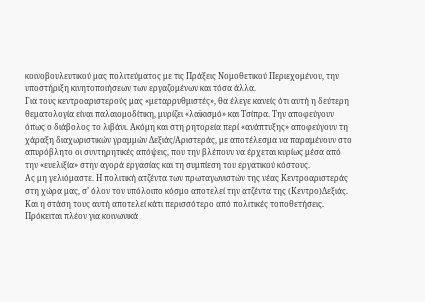κοινοβουλευτικού μας πολιτεύματος με τις Πράξεις Νομοθετικού Περιεχομένου, την υποστήριξη κινητοποιήσεων των εργαζομένων και τόσα άλλα.
Για τους κεντροαριστερούς μας «μεταρρυθμιστές», θα έλεγε κανείς ότι αυτή η δεύτερη θεματολογία είναι παλαιομοδίτικη, μυρίζει «λαϊκισμό» και Τσίπρα. Την αποφεύγουν όπως ο διάβολος το λιβάνι. Ακόμη και στη ρητορεία περί «ανάπτυξης» αποφεύγουν τη χάραξη διαχωριστικών γραμμών Δεξιάς/Αριστεράς, με αποτέλεσμα να παραμένουν στο απυρόβλητο οι συντηρητικές απόψεις, που την βλέπουν να έρχεται κυρίως μέσα από την «ευελιξία» στην αγορά εργασίας και τη συμπίεση του εργατικού κόστους.
Ας μη γελιόμαστε. Η πολιτική ατζέντα των πρωταγωνιστών της νέας Κεντροαριστεράς στη χώρα μας, σ’ όλον τον υπόλοιπο κόσμο αποτελεί την ατζέντα της (Κεντρο)Δεξιάς. Και η στάση τους αυτή αποτελεί κάτι περισσότερο από πολιτικές τοποθετήσεις. Πρόκειται πλέον για κοινωνικά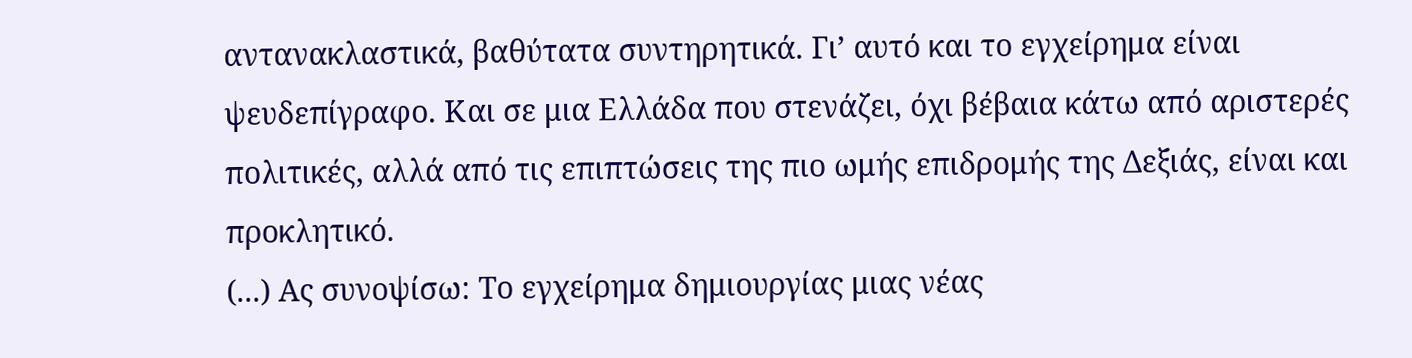αντανακλαστικά, βαθύτατα συντηρητικά. Γι’ αυτό και το εγχείρημα είναι ψευδεπίγραφο. Και σε μια Ελλάδα που στενάζει, όχι βέβαια κάτω από αριστερές πολιτικές, αλλά από τις επιπτώσεις της πιο ωμής επιδρομής της Δεξιάς, είναι και προκλητικό.
(...) Ας συνοψίσω: Το εγχείρημα δημιουργίας μιας νέας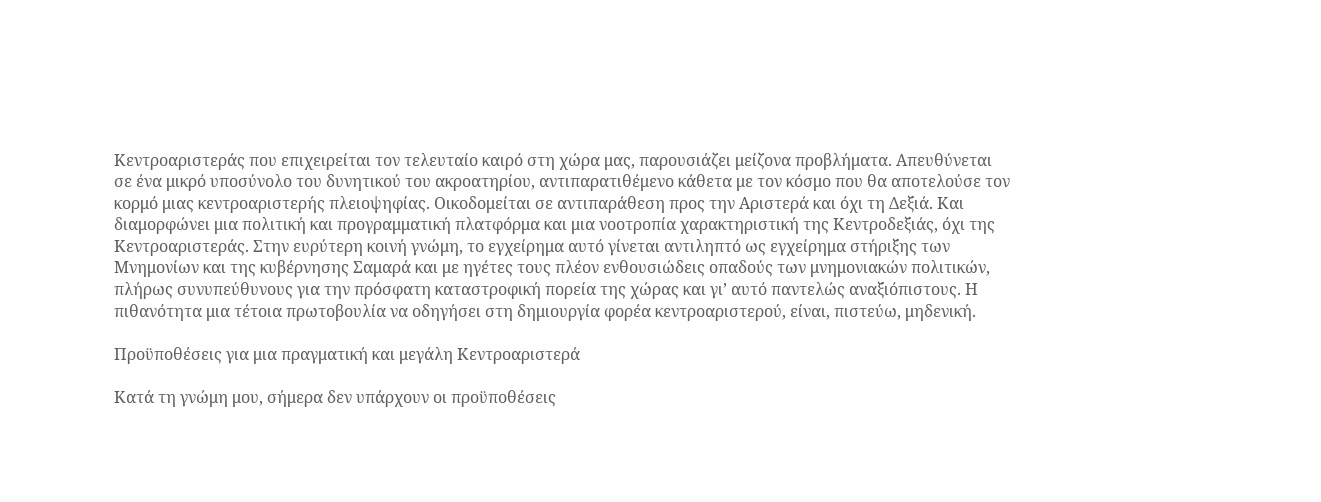Κεντροαριστεράς που επιχειρείται τον τελευταίο καιρό στη χώρα μας, παρουσιάζει μείζονα προβλήματα. Απευθύνεται σε ένα μικρό υποσύνολο του δυνητικού του ακροατηρίου, αντιπαρατιθέμενο κάθετα με τον κόσμο που θα αποτελούσε τον κορμό μιας κεντροαριστερής πλειοψηφίας. Οικοδομείται σε αντιπαράθεση προς την Αριστερά και όχι τη Δεξιά. Και διαμορφώνει μια πολιτική και προγραμματική πλατφόρμα και μια νοοτροπία χαρακτηριστική της Κεντροδεξιάς, όχι της Κεντροαριστεράς. Στην ευρύτερη κοινή γνώμη, το εγχείρημα αυτό γίνεται αντιληπτό ως εγχείρημα στήριξης των Μνημονίων και της κυβέρνησης Σαμαρά και με ηγέτες τους πλέον ενθουσιώδεις οπαδούς των μνημονιακών πολιτικών, πλήρως συνυπεύθυνους για την πρόσφατη καταστροφική πορεία της χώρας και γι’ αυτό παντελώς αναξιόπιστους. Η πιθανότητα μια τέτοια πρωτοβουλία να οδηγήσει στη δημιουργία φορέα κεντροαριστερού, είναι, πιστεύω, μηδενική.

Προϋποθέσεις για μια πραγματική και μεγάλη Κεντροαριστερά

Κατά τη γνώμη μου, σήμερα δεν υπάρχουν οι προϋποθέσεις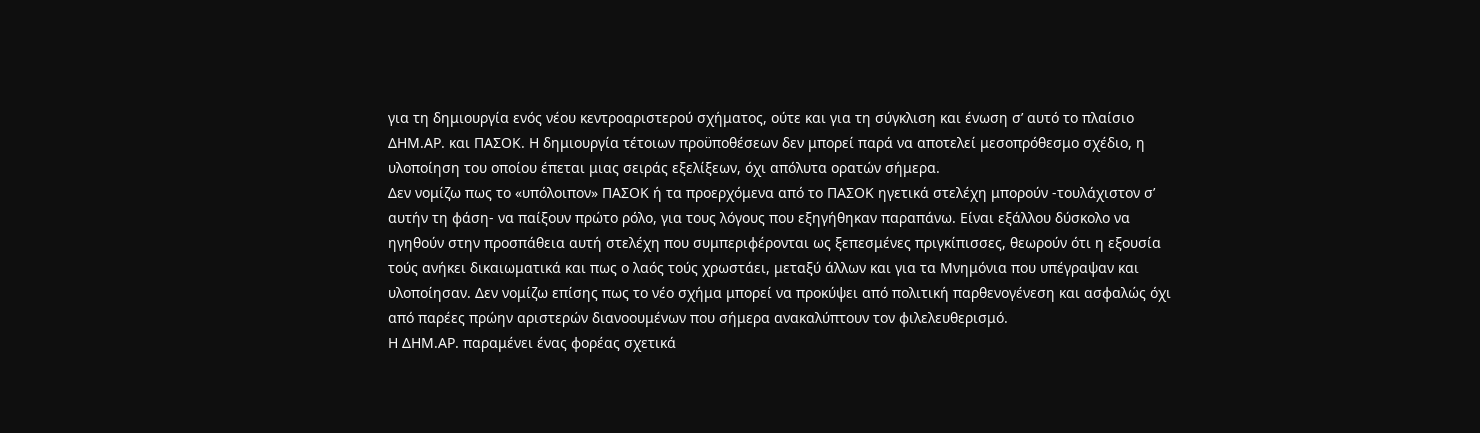για τη δημιουργία ενός νέου κεντροαριστερού σχήματος, ούτε και για τη σύγκλιση και ένωση σ’ αυτό το πλαίσιο ΔΗΜ.ΑΡ. και ΠΑΣΟΚ. Η δημιουργία τέτοιων προϋποθέσεων δεν μπορεί παρά να αποτελεί μεσοπρόθεσμο σχέδιο, η υλοποίηση του οποίου έπεται μιας σειράς εξελίξεων, όχι απόλυτα ορατών σήμερα.
Δεν νομίζω πως το «υπόλοιπον» ΠΑΣΟΚ ή τα προερχόμενα από το ΠΑΣΟΚ ηγετικά στελέχη μπορούν -τουλάχιστον σ’ αυτήν τη φάση- να παίξουν πρώτο ρόλο, για τους λόγους που εξηγήθηκαν παραπάνω. Είναι εξάλλου δύσκολο να ηγηθούν στην προσπάθεια αυτή στελέχη που συμπεριφέρονται ως ξεπεσμένες πριγκίπισσες, θεωρούν ότι η εξουσία τούς ανήκει δικαιωματικά και πως ο λαός τούς χρωστάει, μεταξύ άλλων και για τα Μνημόνια που υπέγραψαν και υλοποίησαν. Δεν νομίζω επίσης πως το νέο σχήμα μπορεί να προκύψει από πολιτική παρθενογένεση και ασφαλώς όχι από παρέες πρώην αριστερών διανοουμένων που σήμερα ανακαλύπτουν τον φιλελευθερισμό.
Η ΔΗΜ.ΑΡ. παραμένει ένας φορέας σχετικά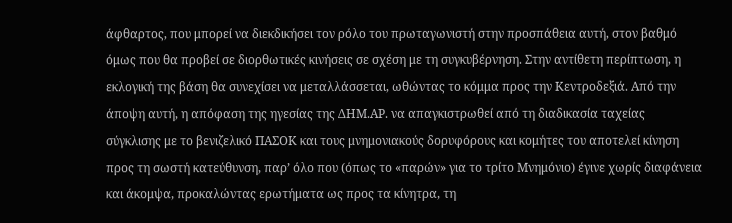άφθαρτος, που μπορεί να διεκδικήσει τον ρόλο του πρωταγωνιστή στην προσπάθεια αυτή, στον βαθμό όμως που θα προβεί σε διορθωτικές κινήσεις σε σχέση με τη συγκυβέρνηση. Στην αντίθετη περίπτωση, η εκλογική της βάση θα συνεχίσει να μεταλλάσσεται, ωθώντας το κόμμα προς την Κεντροδεξιά. Από την άποψη αυτή, η απόφαση της ηγεσίας της ΔΗΜ.ΑΡ. να απαγκιστρωθεί από τη διαδικασία ταχείας σύγκλισης με το βενιζελικό ΠΑΣΟΚ και τους μνημονιακούς δορυφόρους και κομήτες του αποτελεί κίνηση προς τη σωστή κατεύθυνση, παρ’ όλο που (όπως το «παρών» για το τρίτο Μνημόνιο) έγινε χωρίς διαφάνεια και άκομψα, προκαλώντας ερωτήματα ως προς τα κίνητρα, τη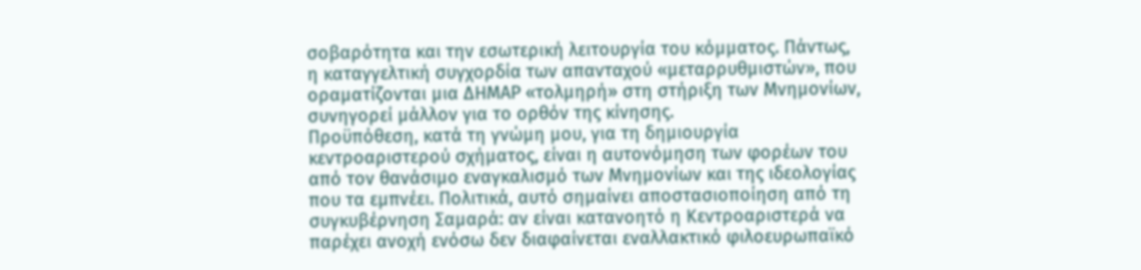σοβαρότητα και την εσωτερική λειτουργία του κόμματος. Πάντως, η καταγγελτική συγχορδία των απανταχού «μεταρρυθμιστών», που οραματίζονται μια ΔΗΜΑΡ «τολμηρή» στη στήριξη των Μνημονίων, συνηγορεί μάλλον για το ορθόν της κίνησης.
Προϋπόθεση, κατά τη γνώμη μου, για τη δημιουργία κεντροαριστερού σχήματος, είναι η αυτονόμηση των φορέων του από τον θανάσιμο εναγκαλισμό των Μνημονίων και της ιδεολογίας που τα εμπνέει. Πολιτικά, αυτό σημαίνει αποστασιοποίηση από τη συγκυβέρνηση Σαμαρά: αν είναι κατανοητό η Κεντροαριστερά να παρέχει ανοχή ενόσω δεν διαφαίνεται εναλλακτικό φιλοευρωπαϊκό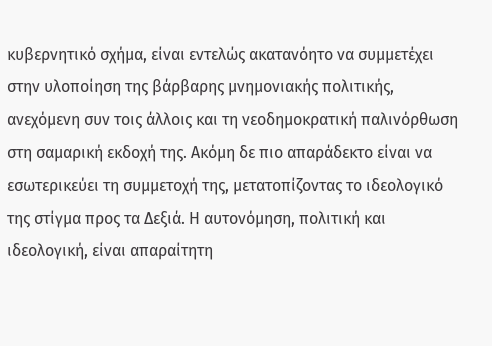κυβερνητικό σχήμα, είναι εντελώς ακατανόητο να συμμετέχει στην υλοποίηση της βάρβαρης μνημονιακής πολιτικής, ανεχόμενη συν τοις άλλοις και τη νεοδημοκρατική παλινόρθωση στη σαμαρική εκδοχή της. Ακόμη δε πιο απαράδεκτο είναι να εσωτερικεύει τη συμμετοχή της, μετατοπίζοντας το ιδεολογικό της στίγμα προς τα Δεξιά. Η αυτονόμηση, πολιτική και ιδεολογική, είναι απαραίτητη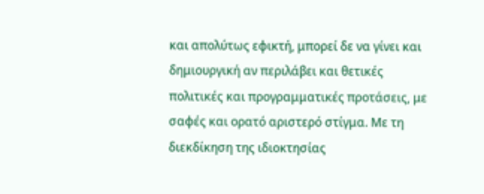και απολύτως εφικτή, μπορεί δε να γίνει και δημιουργική αν περιλάβει και θετικές πολιτικές και προγραμματικές προτάσεις, με σαφές και ορατό αριστερό στίγμα. Με τη διεκδίκηση της ιδιοκτησίας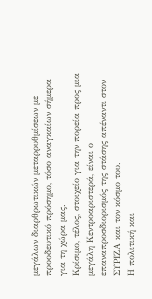μεγάλων διαρθρωτικών μεταρρυθμίσεων με προοδευτικό πρόσημο, τόσο αναγκαίων σήμερα για τη χώρα μας.
Κρίσιμο, τέλος, στοιχείο για την πορεία προς μια μεγάλη Κεντροαριστερά, είναι ο επαναπροσδιορισμός της στάσης απέναντι στον ΣΥΡΙΖΑ και τον κόσμο του.
Η πολιτική και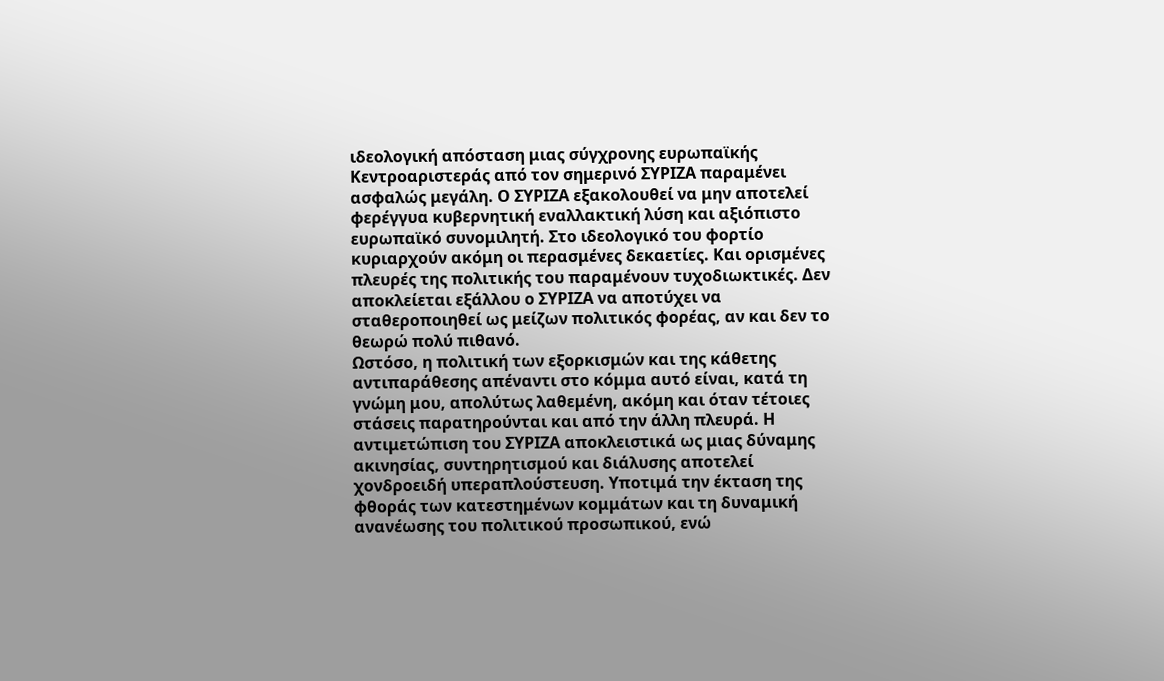ιδεολογική απόσταση μιας σύγχρονης ευρωπαϊκής Κεντροαριστεράς από τον σημερινό ΣΥΡΙΖΑ παραμένει ασφαλώς μεγάλη. Ο ΣΥΡΙΖΑ εξακολουθεί να μην αποτελεί φερέγγυα κυβερνητική εναλλακτική λύση και αξιόπιστο ευρωπαϊκό συνομιλητή. Στο ιδεολογικό του φορτίο κυριαρχούν ακόμη οι περασμένες δεκαετίες. Και ορισμένες πλευρές της πολιτικής του παραμένουν τυχοδιωκτικές. Δεν αποκλείεται εξάλλου ο ΣΥΡΙΖΑ να αποτύχει να σταθεροποιηθεί ως μείζων πολιτικός φορέας, αν και δεν το θεωρώ πολύ πιθανό.
Ωστόσο, η πολιτική των εξορκισμών και της κάθετης αντιπαράθεσης απέναντι στο κόμμα αυτό είναι, κατά τη γνώμη μου, απολύτως λαθεμένη, ακόμη και όταν τέτοιες στάσεις παρατηρούνται και από την άλλη πλευρά. Η αντιμετώπιση του ΣΥΡΙΖΑ αποκλειστικά ως μιας δύναμης ακινησίας, συντηρητισμού και διάλυσης αποτελεί χονδροειδή υπεραπλούστευση. Υποτιμά την έκταση της φθοράς των κατεστημένων κομμάτων και τη δυναμική ανανέωσης του πολιτικού προσωπικού, ενώ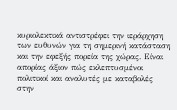κυριολεκτικά αντιστρέφει την ιεράρχηση των ευθυνών για τη σημερινή κατάσταση και την εφεξής πορεία της χώρας. Είναι απορίας άξιον πώς εκλεπτυσμένοι πολιτικοί και αναλυτές με καταβολές στην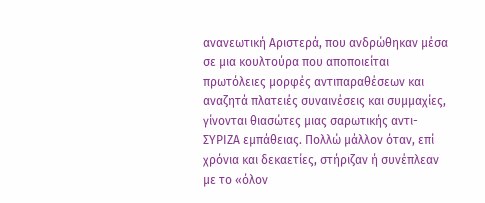ανανεωτική Αριστερά, που ανδρώθηκαν μέσα σε μια κουλτούρα που αποποιείται πρωτόλειες μορφές αντιπαραθέσεων και αναζητά πλατειές συναινέσεις και συμμαχίες, γίνονται θιασώτες μιας σαρωτικής αντι-ΣΥΡΙΖΑ εμπάθειας. Πολλώ μάλλον όταν, επί χρόνια και δεκαετίες, στήριζαν ή συνέπλεαν με το «όλον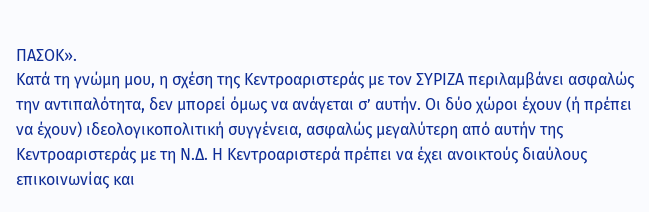ΠΑΣΟΚ».
Κατά τη γνώμη μου, η σχέση της Κεντροαριστεράς με τον ΣΥΡΙΖΑ περιλαμβάνει ασφαλώς την αντιπαλότητα, δεν μπορεί όμως να ανάγεται σ’ αυτήν. Οι δύο χώροι έχουν (ή πρέπει να έχουν) ιδεολογικοπολιτική συγγένεια, ασφαλώς μεγαλύτερη από αυτήν της Κεντροαριστεράς με τη Ν.Δ. Η Κεντροαριστερά πρέπει να έχει ανοικτούς διαύλους επικοινωνίας και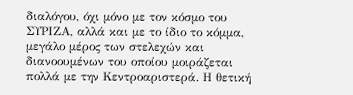διαλόγου, όχι μόνο με τον κόσμο του ΣΥΡΙΖΑ, αλλά και με το ίδιο το κόμμα, μεγάλο μέρος των στελεχών και διανοουμένων του οποίου μοιράζεται πολλά με την Κεντροαριστερά. Η θετική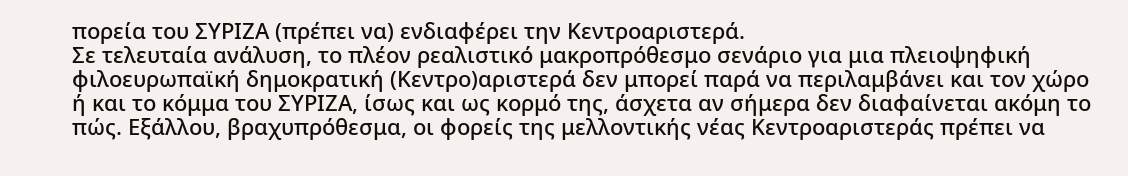πορεία του ΣΥΡΙΖΑ (πρέπει να) ενδιαφέρει την Κεντροαριστερά.
Σε τελευταία ανάλυση, το πλέον ρεαλιστικό μακροπρόθεσμο σενάριο για μια πλειοψηφική φιλοευρωπαϊκή δημοκρατική (Κεντρο)αριστερά δεν μπορεί παρά να περιλαμβάνει και τον χώρο ή και το κόμμα του ΣΥΡΙΖΑ, ίσως και ως κορμό της, άσχετα αν σήμερα δεν διαφαίνεται ακόμη το πώς. Εξάλλου, βραχυπρόθεσμα, οι φορείς της μελλοντικής νέας Κεντροαριστεράς πρέπει να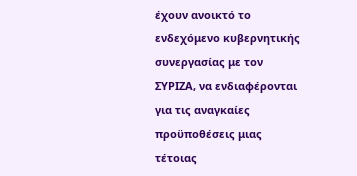έχουν ανοικτό το ενδεχόμενο κυβερνητικής συνεργασίας με τον ΣΥΡΙΖΑ, να ενδιαφέρονται για τις αναγκαίες προϋποθέσεις μιας τέτοιας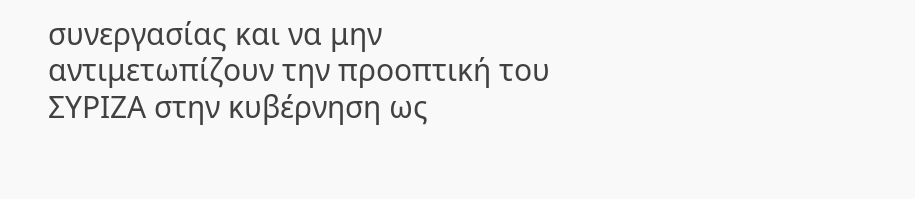συνεργασίας και να μην αντιμετωπίζουν την προοπτική του ΣΥΡΙΖΑ στην κυβέρνηση ως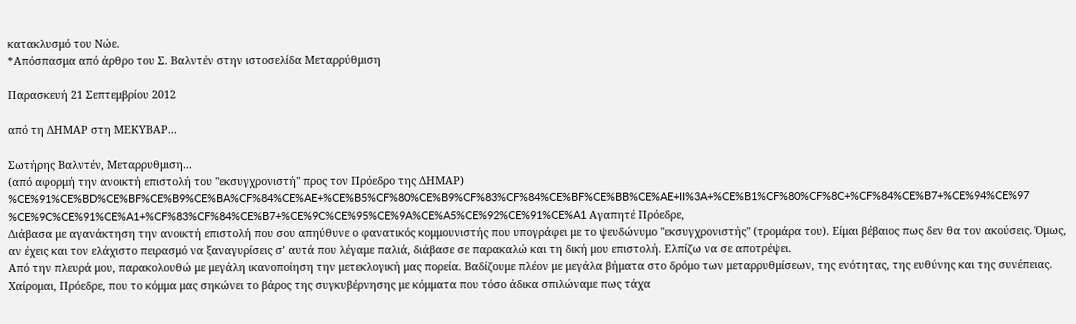κατακλυσμό του Νώε.
*Απόσπασμα από άρθρο του Σ. Βαλντέν στην ιστοσελίδα Μεταρρύθμιση

Παρασκευή 21 Σεπτεμβρίου 2012

από τη ΔΗΜΑΡ στη ΜΕΚΥΒΑΡ...

Σωτήρης Βαλντέν, Μεταρρυθμιση...
(από αφορμή την ανοικτή επιστολή του "εκσυγχρονιστή" προς τον Πρόεδρο της ΔΗΜΑΡ)
%CE%91%CE%BD%CE%BF%CE%B9%CE%BA%CF%84%CE%AE+%CE%B5%CF%80%CE%B9%CF%83%CF%84%CE%BF%CE%BB%CE%AE+II%3A+%CE%B1%CF%80%CF%8C+%CF%84%CE%B7+%CE%94%CE%97%CE%9C%CE%91%CE%A1+%CF%83%CF%84%CE%B7+%CE%9C%CE%95%CE%9A%CE%A5%CE%92%CE%91%CE%A1 Αγαπητέ Πρόεδρε,
Διάβασα με αγανάκτηση την ανοικτή επιστολή που σου απηύθυνε ο φανατικός κομμουνιστής που υπογράφει με το ψευδώνυμο "εκσυγχρονιστής" (τρομάρα του). Είμαι βέβαιος πως δεν θα τον ακούσεις. Όμως, αν έχεις και τον ελάχιστο πειρασμό να ξαναγυρίσεις σ’ αυτά που λέγαμε παλιά, διάβασε σε παρακαλώ και τη δική μου επιστολή. Ελπίζω να σε αποτρέψει.
Από την πλευρά μου, παρακολουθώ με μεγάλη ικανοποίηση την μετεκλογική μας πορεία. Βαδίζουμε πλέον με μεγάλα βήματα στο δρόμο των μεταρρυθμίσεων, της ενότητας, της ευθύνης και της συνέπειας. Χαίρομαι, Πρόεδρε, που το κόμμα μας σηκώνει το βάρος της συγκυβέρνησης με κόμματα που τόσο άδικα σπιλώναμε πως τάχα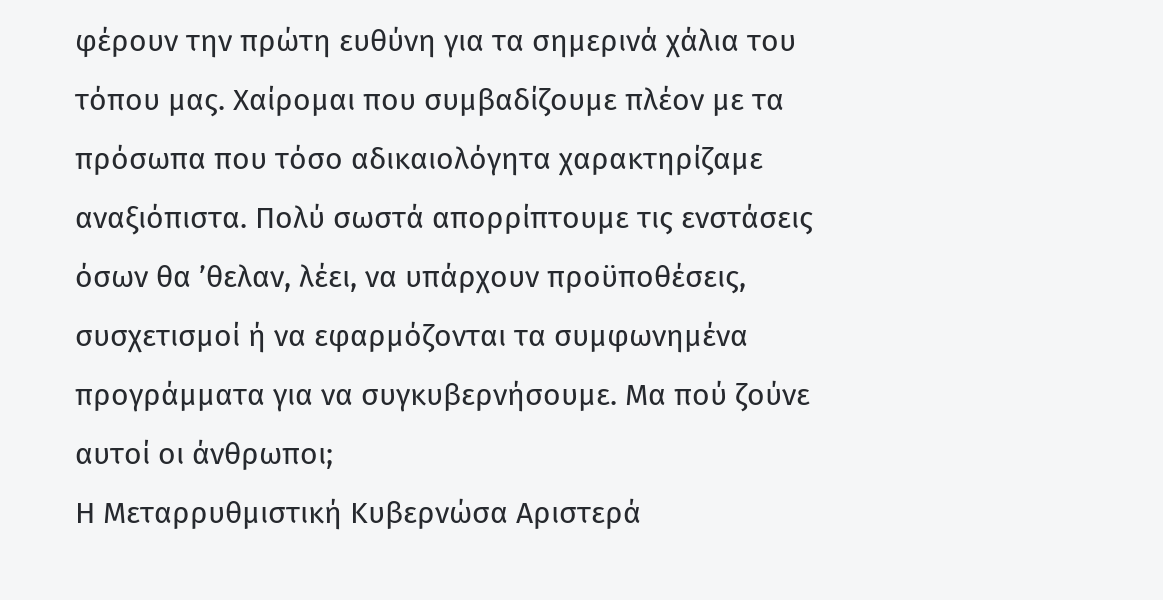φέρουν την πρώτη ευθύνη για τα σημερινά χάλια του τόπου μας. Χαίρομαι που συμβαδίζουμε πλέον με τα πρόσωπα που τόσο αδικαιολόγητα χαρακτηρίζαμε αναξιόπιστα. Πολύ σωστά απορρίπτουμε τις ενστάσεις όσων θα ’θελαν, λέει, να υπάρχουν προϋποθέσεις, συσχετισμοί ή να εφαρμόζονται τα συμφωνημένα προγράμματα για να συγκυβερνήσουμε. Μα πού ζούνε αυτοί οι άνθρωποι;
Η Μεταρρυθμιστική Κυβερνώσα Αριστερά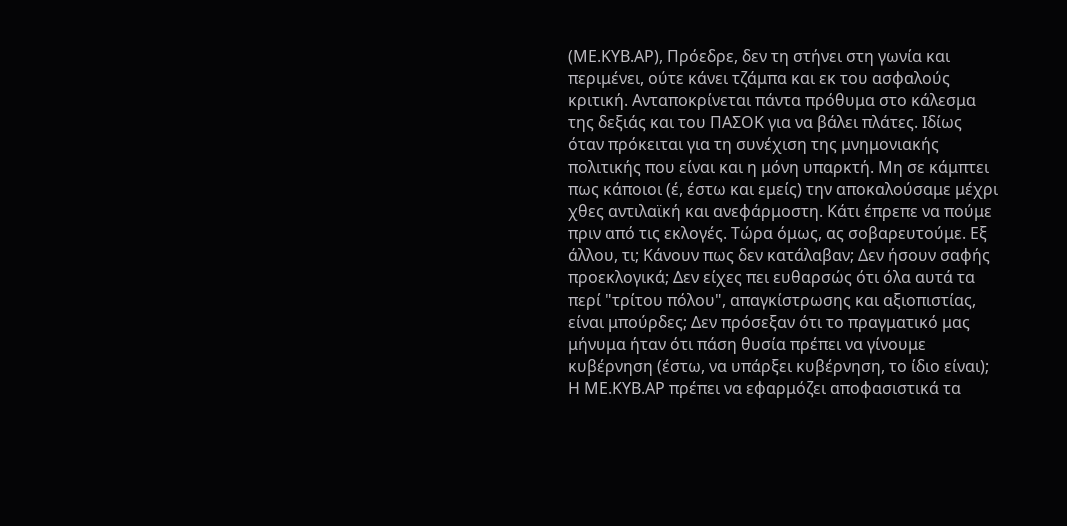(ΜΕ.ΚΥΒ.ΑΡ), Πρόεδρε, δεν τη στήνει στη γωνία και περιμένει, ούτε κάνει τζάμπα και εκ του ασφαλούς κριτική. Ανταποκρίνεται πάντα πρόθυμα στο κάλεσμα της δεξιάς και του ΠΑΣΟΚ για να βάλει πλάτες. Ιδίως όταν πρόκειται για τη συνέχιση της μνημονιακής πολιτικής που είναι και η μόνη υπαρκτή. Μη σε κάμπτει πως κάποιοι (έ, έστω και εμείς) την αποκαλούσαμε μέχρι χθες αντιλαϊκή και ανεφάρμοστη. Κάτι έπρεπε να πούμε πριν από τις εκλογές. Τώρα όμως, ας σοβαρευτούμε. Εξ άλλου, τι; Κάνουν πως δεν κατάλαβαν; Δεν ήσουν σαφής προεκλογικά; Δεν είχες πει ευθαρσώς ότι όλα αυτά τα περί "τρίτου πόλου", απαγκίστρωσης και αξιοπιστίας, είναι μπούρδες; Δεν πρόσεξαν ότι το πραγματικό μας μήνυμα ήταν ότι πάση θυσία πρέπει να γίνουμε κυβέρνηση (έστω, να υπάρξει κυβέρνηση, το ίδιο είναι);
Η ΜΕ.ΚΥΒ.ΑΡ πρέπει να εφαρμόζει αποφασιστικά τα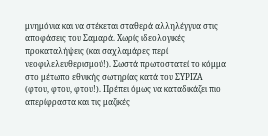μνημόνια και να στέκεται σταθερά αλληλέγγυα στις αποφάσεις του Σαμαρά. Χωρίς ιδεολογικές προκαταλήψεις (και σαχλαμάρες περί νεοφιλελευθερισμού!). Σωστά πρωτοστατεί το κόμμα στο μέτωπο εθνικής σωτηρίας κατά του ΣΥΡΙΖΑ (φτου, φτου, φτου!). Πρέπει όμως να καταδικάζει πιο απερίφραστα και τις μαζικές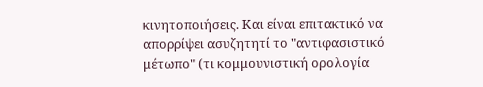κινητοποιήσεις. Και είναι επιτακτικό να απορρίψει ασυζητητί το "αντιφασιστικό μέτωπο" (τι κομμουνιστική ορολογία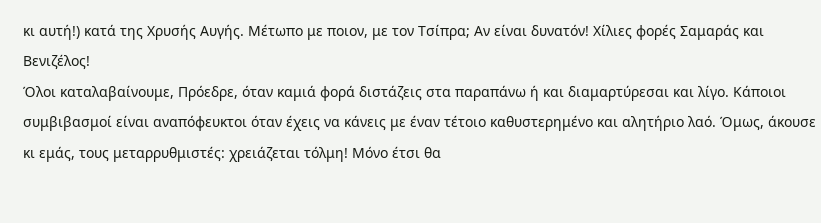κι αυτή!) κατά της Χρυσής Αυγής. Μέτωπο με ποιον, με τον Τσίπρα; Αν είναι δυνατόν! Χίλιες φορές Σαμαράς και Βενιζέλος!
Όλοι καταλαβαίνουμε, Πρόεδρε, όταν καμιά φορά διστάζεις στα παραπάνω ή και διαμαρτύρεσαι και λίγο. Κάποιοι συμβιβασμοί είναι αναπόφευκτοι όταν έχεις να κάνεις με έναν τέτοιο καθυστερημένο και αλητήριο λαό. Όμως, άκουσε κι εμάς, τους μεταρρυθμιστές: χρειάζεται τόλμη! Μόνο έτσι θα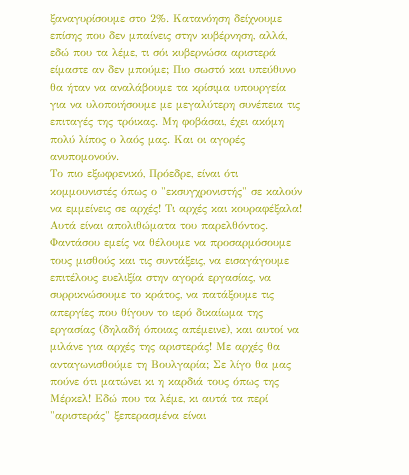ξαναγυρίσουμε στο 2%. Κατανόηση δείχνουμε επίσης που δεν μπαίνεις στην κυβέρνηση, αλλά, εδώ που τα λέμε, τι σόι κυβερνώσα αριστερά είμαστε αν δεν μπούμε; Πιο σωστό και υπεύθυνο θα ήταν να αναλάβουμε τα κρίσιμα υπουργεία για να υλοποιήσουμε με μεγαλύτερη συνέπεια τις επιταγές της τρόικας. Μη φοβάσαι, έχει ακόμη πολύ λίπος ο λαός μας. Και οι αγορές ανυπομονούν.
Το πιο εξωφρενικό, Πρόεδρε, είναι ότι κομμουνιστές όπως ο "εκσυγχρονιστής" σε καλούν να εμμείνεις σε αρχές! Τι αρχές και κουραφέξαλα! Αυτά είναι απολιθώματα του παρελθόντος. Φαντάσου εμείς να θέλουμε να προσαρμόσουμε τους μισθούς και τις συντάξεις, να εισαγάγουμε επιτέλους ευελιξία στην αγορά εργασίας, να συρρικνώσουμε το κράτος, να πατάξουμε τις απεργίες που θίγουν το ιερό δικαίωμα της εργασίας (δηλαδή όποιας απέμεινε), και αυτοί να μιλάνε για αρχές της αριστεράς! Με αρχές θα ανταγωνισθούμε τη Βουλγαρία; Σε λίγο θα μας πούνε ότι ματώνει κι η καρδιά τους όπως της Μέρκελ! Εδώ που τα λέμε, κι αυτά τα περί "αριστεράς" ξεπερασμένα είναι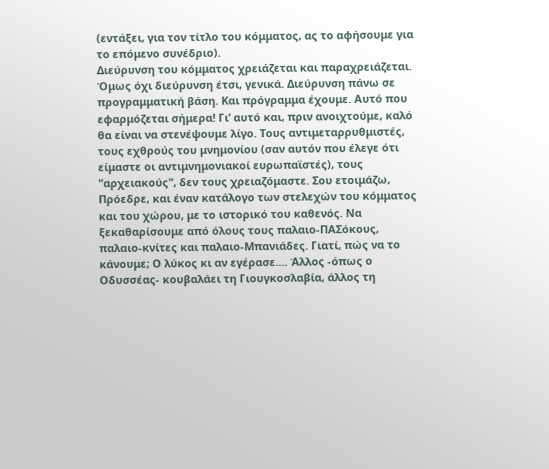(εντάξει, για τον τίτλο του κόμματος, ας το αφήσουμε για το επόμενο συνέδριο).
Διεύρυνση του κόμματος χρειάζεται και παραχρειάζεται. Όμως όχι διεύρυνση έτσι, γενικά. Διεύρυνση πάνω σε προγραμματική βάση. Και πρόγραμμα έχουμε. Αυτό που εφαρμόζεται σήμερα! Γι’ αυτό και, πριν ανοιχτούμε, καλό θα είναι να στενέψουμε λίγο. Τους αντιμεταρρυθμιστές, τους εχθρούς του μνημονίου (σαν αυτόν που έλεγε ότι είμαστε οι αντιμνημονιακοί ευρωπαϊστές), τους "αρχειακούς", δεν τους χρειαζόμαστε. Σου ετοιμάζω, Πρόεδρε, και έναν κατάλογο των στελεχών του κόμματος και του χώρου, με το ιστορικό του καθενός. Να ξεκαθαρίσουμε από όλους τους παλαιο-ΠΑΣόκους, παλαιο-κνίτες και παλαιο-Μπανιάδες. Γιατί, πώς να το κάνουμε; Ο λύκος κι αν εγέρασε.... Άλλος -όπως ο Οδυσσέας- κουβαλάει τη Γιουγκοσλαβία, άλλος τη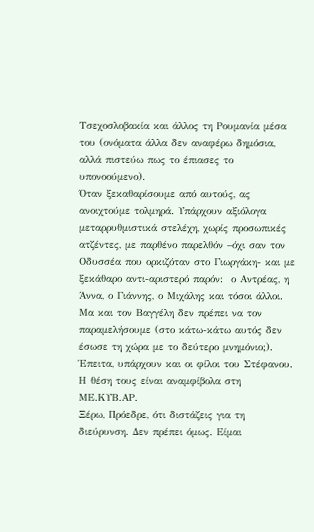Τσεχοσλοβακία και άλλος τη Ρουμανία μέσα του (ονόματα άλλα δεν αναφέρω δημόσια, αλλά πιστεύω πως το έπιασες το υπονοούμενο).
Όταν ξεκαθαρίσουμε από αυτούς, ας ανοιχτούμε τολμηρά. Υπάρχουν αξιόλογα μεταρρυθμιστικά στελέχη, χωρίς προσωπικές ατζέντες, με παρθένο παρελθόν –όχι σαν τον Οδυσσέα που ορκιζόταν στο Γιωργάκη- και με ξεκάθαρο αντι-αριστερό παρόν:  ο Αντρέας, η Άννα, ο Γιάννης, ο Μιχάλης και τόσοι άλλοι. Μα και τον Βαγγέλη δεν πρέπει να τον παραμελήσουμε (στο κάτω-κάτω αυτός δεν έσωσε τη χώρα με το δεύτερο μνημόνιο;). Έπειτα, υπάρχουν και οι φίλοι του Στέφανου. Η θέση τους είναι αναμφίβολα στη ΜΕ.ΚΥΒ.ΑΡ.
Ξέρω, Πρόεδρε, ότι διστάζεις για τη διεύρυνση. Δεν πρέπει όμως. Είμαι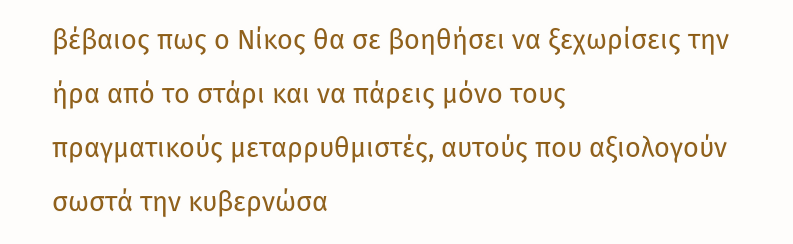βέβαιος πως ο Νίκος θα σε βοηθήσει να ξεχωρίσεις την ήρα από το στάρι και να πάρεις μόνο τους πραγματικούς μεταρρυθμιστές, αυτούς που αξιολογούν σωστά την κυβερνώσα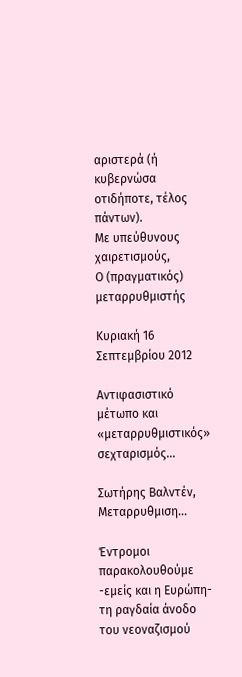αριστερά (ή κυβερνώσα οτιδήποτε, τέλος πάντων).
Με υπεύθυνους χαιρετισμούς,
Ο (πραγματικός) μεταρρυθμιστής

Κυριακή 16 Σεπτεμβρίου 2012

Αντιφασιστικό μέτωπο και «μεταρρυθμιστικός» σεχταρισμός...

Σωτήρης Βαλντέν,  Μεταρρυθμιση...

Έντρομοι παρακολουθούμε -εμείς και η Ευρώπη- τη ραγδαία άνοδο του νεοναζισμού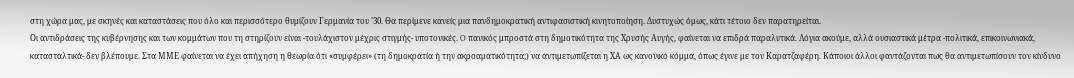στη χώρα μας, με σκηνές και καταστάσεις που όλο και περισσότερο θυμίζουν Γερμανία του ’30. Θα περίμενε κανείς μια πανδημοκρατική αντιφασιστική κινητοποίηση. Δυστυχώς όμως, κάτι τέτοιο δεν παρατηρείται.
Οι αντιδράσεις της κυβέρνησης και των κομμάτων που τη στηρίζουν είναι -τουλάχιστον μέχρις στιγμής- υποτονικές. O πανικός μπροστά στη δημοτικότητα της Χρυσής Αυγής, φαίνεται να επιδρά παραλυτικά. Λόγια ακούμε, αλλά ουσιαστικά μέτρα -πολιτικά, επικοινωνιακά, κατασταλτικά- δεν βλέπουμε. Στα ΜΜΕ φαίνεται να έχει απήχηση η θεωρία ότι «συμφέρει» (τη δημοκρατία ή την ακροαματικότητα;) να αντιμετωπίζεται η ΧΑ ως κανονικό κόμμα, όπως έγινε με τον Καρατζαφέρη. Κάποιοι άλλοι φαντάζονται πως θα αντιμετωπίσουν τον κίνδυνο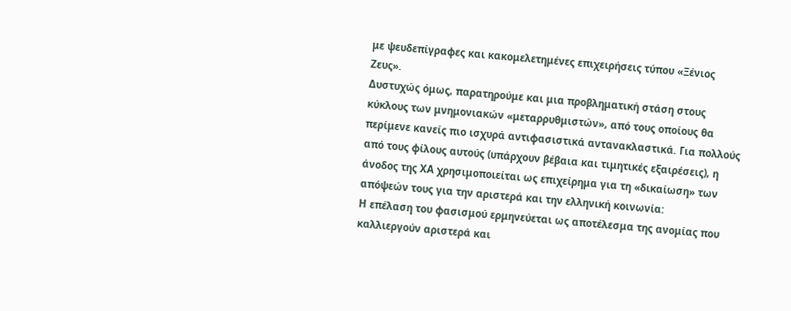με ψευδεπίγραφες και κακομελετημένες επιχειρήσεις τύπου «Ξένιος Ζευς».
Δυστυχώς όμως, παρατηρούμε και μια προβληματική στάση στους κύκλους των μνημονιακών «μεταρρυθμιστών», από τους οποίους θα περίμενε κανείς πιο ισχυρά αντιφασιστικά αντανακλαστικά. Για πολλούς από τους φίλους αυτούς (υπάρχουν βέβαια και τιμητικές εξαιρέσεις), η άνοδος της ΧΑ χρησιμοποιείται ως επιχείρημα για τη «δικαίωση» των απόψεών τους για την αριστερά και την ελληνική κοινωνία:
Η επέλαση του φασισμού ερμηνεύεται ως αποτέλεσμα της ανομίας που καλλιεργούν αριστερά και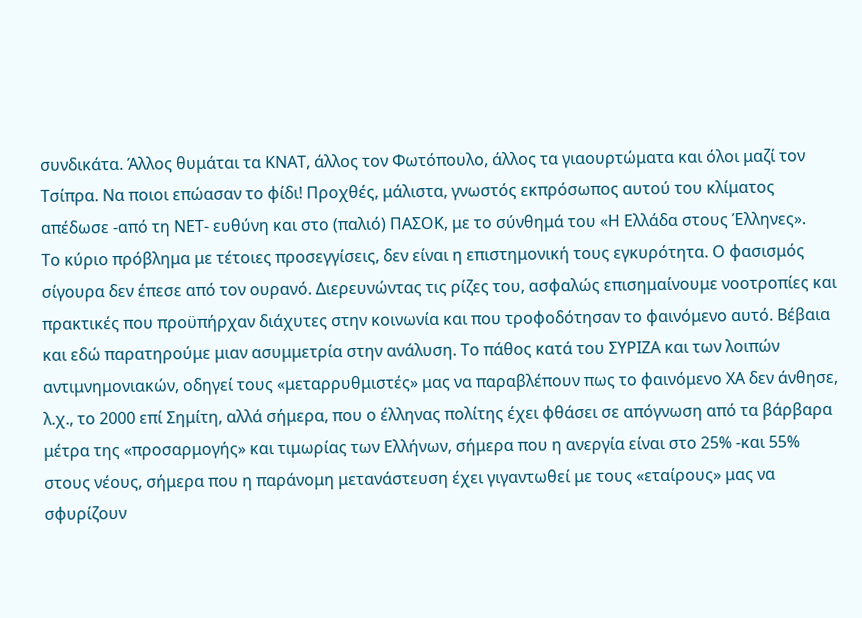συνδικάτα. Άλλος θυμάται τα ΚΝΑΤ, άλλος τον Φωτόπουλο, άλλος τα γιαουρτώματα και όλοι μαζί τον Τσίπρα. Να ποιοι επώασαν το φίδι! Προχθές, μάλιστα, γνωστός εκπρόσωπος αυτού του κλίματος απέδωσε -από τη ΝΕΤ- ευθύνη και στο (παλιό) ΠΑΣΟΚ, με το σύνθημά του «Η Ελλάδα στους Έλληνες».
Το κύριο πρόβλημα με τέτοιες προσεγγίσεις, δεν είναι η επιστημονική τους εγκυρότητα. Ο φασισμός σίγουρα δεν έπεσε από τον ουρανό. Διερευνώντας τις ρίζες του, ασφαλώς επισημαίνουμε νοοτροπίες και πρακτικές που προϋπήρχαν διάχυτες στην κοινωνία και που τροφοδότησαν το φαινόμενο αυτό. Βέβαια και εδώ παρατηρούμε μιαν ασυμμετρία στην ανάλυση. Το πάθος κατά του ΣΥΡΙΖΑ και των λοιπών αντιμνημονιακών, οδηγεί τους «μεταρρυθμιστές» μας να παραβλέπουν πως το φαινόμενο ΧΑ δεν άνθησε, λ.χ., το 2000 επί Σημίτη, αλλά σήμερα, που ο έλληνας πολίτης έχει φθάσει σε απόγνωση από τα βάρβαρα μέτρα της «προσαρμογής» και τιμωρίας των Ελλήνων, σήμερα που η ανεργία είναι στο 25% -και 55% στους νέους, σήμερα που η παράνομη μετανάστευση έχει γιγαντωθεί με τους «εταίρους» μας να σφυρίζουν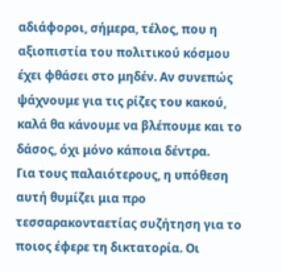αδιάφοροι, σήμερα, τέλος, που η αξιοπιστία του πολιτικού κόσμου έχει φθάσει στο μηδέν. Αν συνεπώς ψάχνουμε για τις ρίζες του κακού, καλά θα κάνουμε να βλέπουμε και το δάσος, όχι μόνο κάποια δέντρα.
Για τους παλαιότερους, η υπόθεση αυτή θυμίζει μια προ τεσσαρακονταετίας συζήτηση για το ποιος έφερε τη δικτατορία. Οι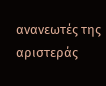ανανεωτές της αριστεράς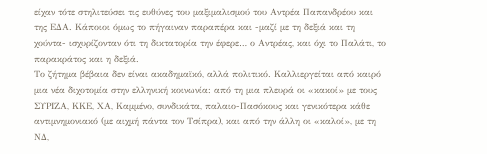είχαν τότε στηλιτεύσει τις ευθύνες του μαξιμαλισμού του Αντρέα Παπανδρέου και της ΕΔΑ. Κάποιοι όμως το πήγαιναν παραπέρα και -μαζί με τη δεξιά και τη χούντα- ισχυρίζονταν ότι τη δικτατορία την έφερε… ο Αντρέας, και όχι το Παλάτι, το παρακράτος και η δεξιά.
Το ζήτημα βέβαια δεν είναι ακαδημαϊκό, αλλά πολιτικό. Καλλιεργείται από καιρό μια νέα διχοτομία στην ελληνική κοινωνία: από τη μια πλευρά οι «κακοί» με τους ΣΥΡΙΖΑ, ΚΚΕ, ΧΑ, Καμμένο, συνδικάτα, παλαιο-Πασόκους και γενικότερα κάθε αντιμνημονιακό (με αιχμή πάντα τον Τσίπρα), και από την άλλη οι «καλοί», με τη ΝΔ,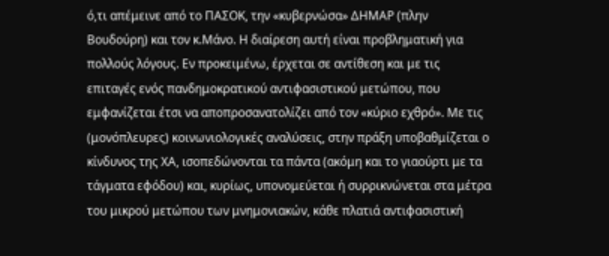ό,τι απέμεινε από το ΠΑΣΟΚ, την «κυβερνώσα» ΔΗΜΑΡ (πλην Βουδούρη) και τον κ.Μάνο. Η διαίρεση αυτή είναι προβληματική για πολλούς λόγους. Εν προκειμένω, έρχεται σε αντίθεση και με τις επιταγές ενός πανδημοκρατικού αντιφασιστικού μετώπου, που εμφανίζεται έτσι να αποπροσανατολίζει από τον «κύριο εχθρό». Με τις (μονόπλευρες) κοινωνιολογικές αναλύσεις, στην πράξη υποβαθμίζεται ο κίνδυνος της ΧΑ, ισοπεδώνονται τα πάντα (ακόμη και το γιαούρτι με τα τάγματα εφόδου) και, κυρίως, υπονομεύεται ή συρρικνώνεται στα μέτρα του μικρού μετώπου των μνημονιακών, κάθε πλατιά αντιφασιστική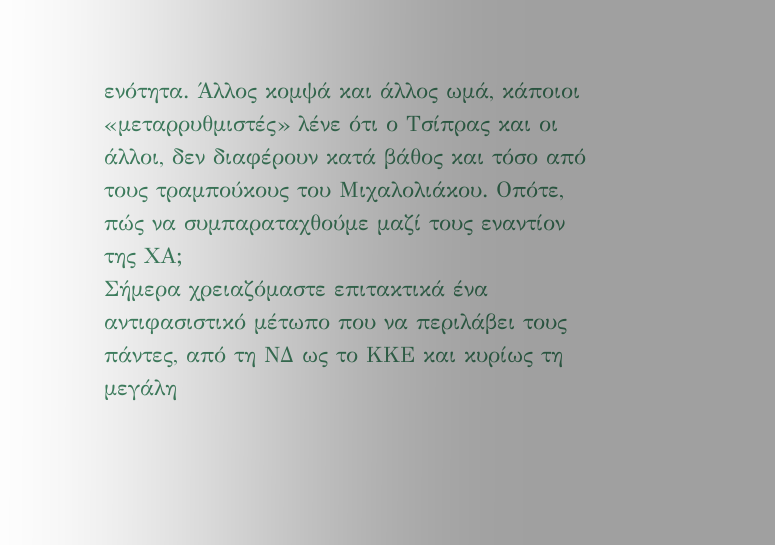ενότητα. Άλλος κομψά και άλλος ωμά, κάποιοι «μεταρρυθμιστές» λένε ότι ο Τσίπρας και οι άλλοι, δεν διαφέρουν κατά βάθος και τόσο από τους τραμπούκους του Μιχαλολιάκου. Οπότε, πώς να συμπαραταχθούμε μαζί τους εναντίον της ΧΑ;
Σήμερα χρειαζόμαστε επιτακτικά ένα αντιφασιστικό μέτωπο που να περιλάβει τους πάντες, από τη ΝΔ ως το ΚΚΕ και κυρίως τη μεγάλη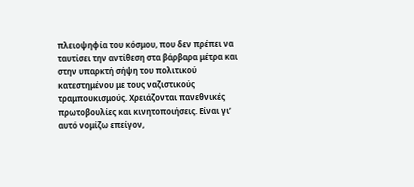πλειοψηφία του κόσμου, που δεν πρέπει να ταυτίσει την αντίθεση στα βάρβαρα μέτρα και στην υπαρκτή σήψη του πολιτικού κατεστημένου με τους ναζιστικούς τραμπουκισμούς. Χρειάζονται πανεθνικές πρωτοβουλίες και κινητοποιήσεις. Είναι γι’ αυτό νομίζω επείγον,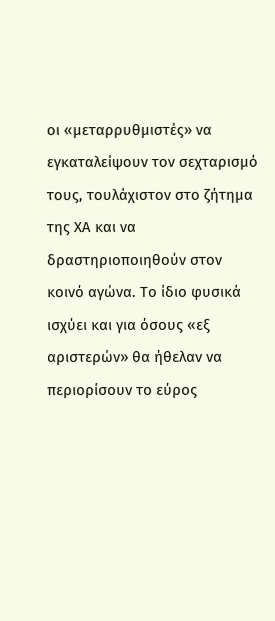οι «μεταρρυθμιστές» να εγκαταλείψουν τον σεχταρισμό τους, τουλάχιστον στο ζήτημα της ΧΑ και να δραστηριοποιηθούν στον κοινό αγώνα. Το ίδιο φυσικά ισχύει και για όσους «εξ αριστερών» θα ήθελαν να περιορίσουν το εύρος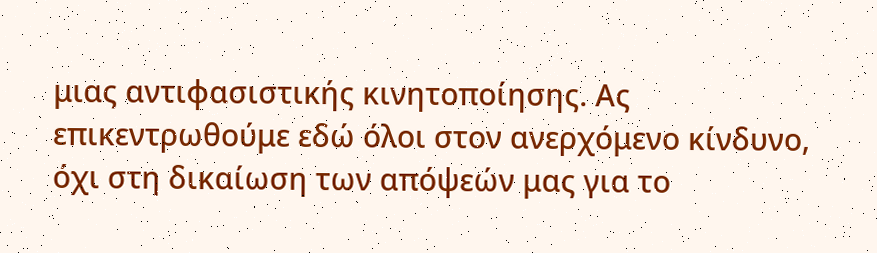μιας αντιφασιστικής κινητοποίησης. Ας επικεντρωθούμε εδώ όλοι στον ανερχόμενο κίνδυνο, όχι στη δικαίωση των απόψεών μας για το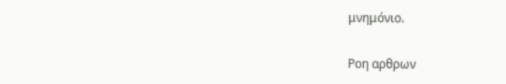μνημόνιο.

Ροη αρθρων